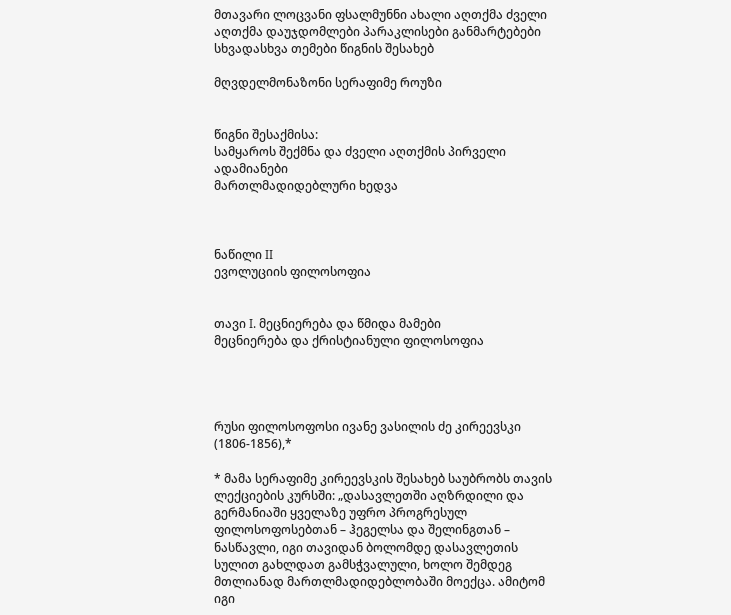მთავარი ლოცვანი ფსალმუნნი ახალი აღთქმა ძველი აღთქმა დაუჯდომლები პარაკლისები განმარტებები სხვადასხვა თემები წიგნის შესახებ

მღვდელმონაზონი სერაფიმე როუზი


წიგნი შესაქმისა:
სამყაროს შექმნა და ძველი აღთქმის პირველი ადამიანები
მართლმადიდებლური ხედვა



ნაწილი II
ევოლუციის ფილოსოფია


თავი I. მეცნიერება და წმიდა მამები
მეცნიერება და ქრისტიანული ფილოსოფია




რუსი ფილოსოფოსი ივანე ვასილის ძე კირეევსკი (1806-1856),*

* მამა სერაფიმე კირეევსკის შესახებ საუბრობს თავის ლექციების კურსში: „დასავლეთში აღზრდილი და გერმანიაში ყველაზე უფრო პროგრესულ ფილოსოფოსებთან – ჰეგელსა და შელინგთან – ნასწავლი, იგი თავიდან ბოლომდე დასავლეთის სულით გახლდათ გამსჭვალული, ხოლო შემდეგ მთლიანად მართლმადიდებლობაში მოექცა. ამიტომ იგი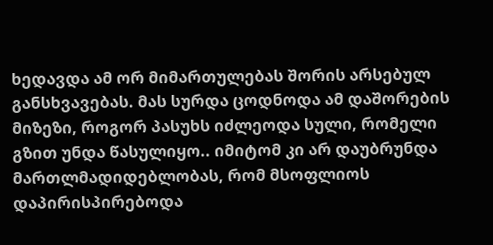ხედავდა ამ ორ მიმართულებას შორის არსებულ განსხვავებას. მას სურდა ცოდნოდა ამ დაშორების მიზეზი, როგორ პასუხს იძლეოდა სული, რომელი გზით უნდა წასულიყო.. იმიტომ კი არ დაუბრუნდა მართლმადიდებლობას, რომ მსოფლიოს დაპირისპირებოდა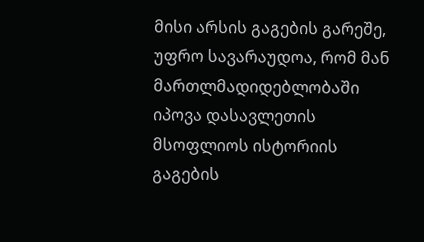მისი არსის გაგების გარეშე, უფრო სავარაუდოა, რომ მან მართლმადიდებლობაში იპოვა დასავლეთის მსოფლიოს ისტორიის გაგების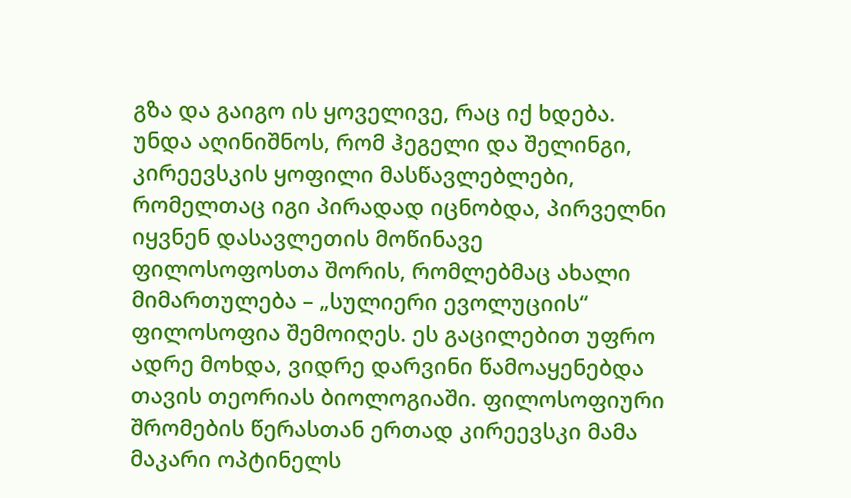გზა და გაიგო ის ყოველივე, რაც იქ ხდება. უნდა აღინიშნოს, რომ ჰეგელი და შელინგი, კირეევსკის ყოფილი მასწავლებლები, რომელთაც იგი პირადად იცნობდა, პირველნი იყვნენ დასავლეთის მოწინავე ფილოსოფოსთა შორის, რომლებმაც ახალი მიმართულება – „სულიერი ევოლუციის“ ფილოსოფია შემოიღეს. ეს გაცილებით უფრო ადრე მოხდა, ვიდრე დარვინი წამოაყენებდა თავის თეორიას ბიოლოგიაში. ფილოსოფიური შრომების წერასთან ერთად კირეევსკი მამა მაკარი ოპტინელს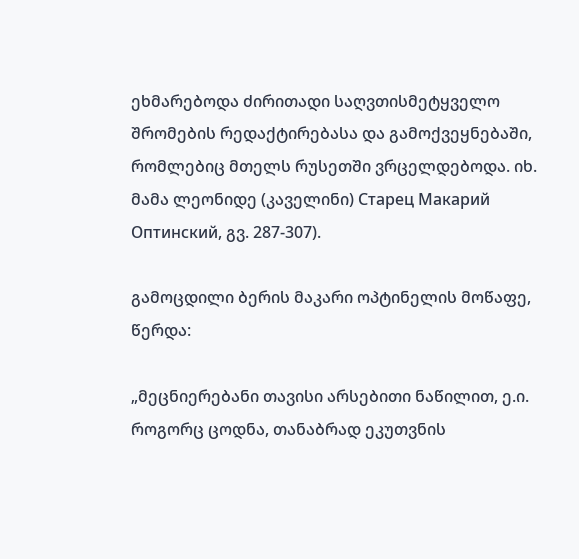ეხმარებოდა ძირითადი საღვთისმეტყველო შრომების რედაქტირებასა და გამოქვეყნებაში, რომლებიც მთელს რუსეთში ვრცელდებოდა. იხ. მამა ლეონიდე (კაველინი) Старец Макарий Оптинский, გვ. 287-307).

გამოცდილი ბერის მაკარი ოპტინელის მოწაფე, წერდა:

„მეცნიერებანი თავისი არსებითი ნაწილით, ე.ი. როგორც ცოდნა, თანაბრად ეკუთვნის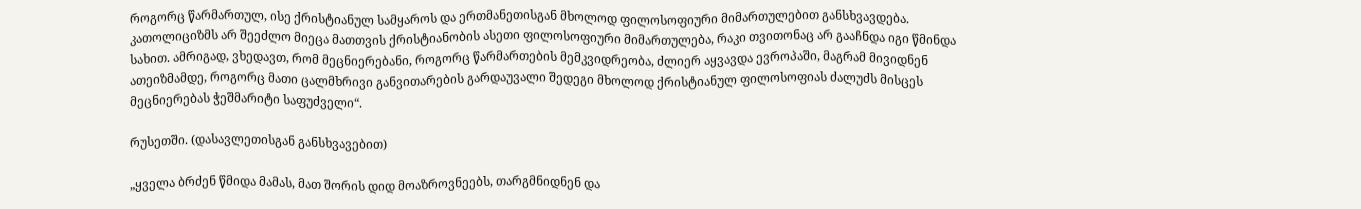როგორც წარმართულ, ისე ქრისტიანულ სამყაროს და ერთმანეთისგან მხოლოდ ფილოსოფიური მიმართულებით განსხვავდება. კათოლიციზმს არ შეეძლო მიეცა მათთვის ქრისტიანობის ასეთი ფილოსოფიური მიმართულება, რაკი თვითონაც არ გააჩნდა იგი წმინდა სახით. ამრიგად, ვხედავთ, რომ მეცნიერებანი, როგორც წარმართების მემკვიდრეობა, ძლიერ აყვავდა ევროპაში, მაგრამ მივიდნენ ათეიზმამდე, როგორც მათი ცალმხრივი განვითარების გარდაუვალი შედეგი მხოლოდ ქრისტიანულ ფილოსოფიას ძალუძს მისცეს მეცნიერებას ჭეშმარიტი საფუძველი“.

რუსეთში. (დასავლეთისგან განსხვავებით)

„ყველა ბრძენ წმიდა მამას, მათ შორის დიდ მოაზროვნეებს, თარგმნიდნენ და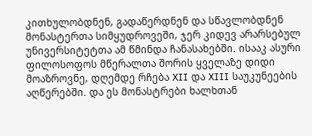კითხულობდნენ, გადაწერდნენ და სწავლობდნენ მონასტერთა სიმყუდროვეში, ჯერ კიდევ არარსებულ უნივერსიტეტთა ამ წმინდა ჩანასახებში. ისააკ ასური ფილოსოფოს მწერალთა შორის ყველაზე დიდი მოაზროვნე, დღემდე რჩება XII და XIII საუკუნეების აღწერებში. და ეს მონასტრები ხალხთან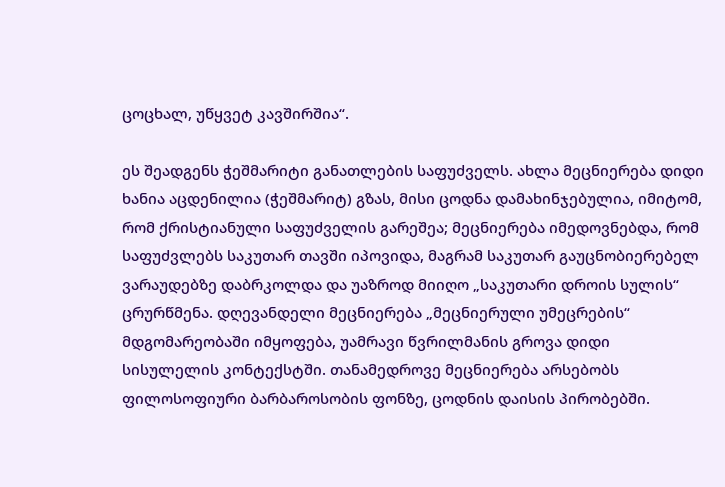ცოცხალ, უწყვეტ კავშირშია“.

ეს შეადგენს ჭეშმარიტი განათლების საფუძველს. ახლა მეცნიერება დიდი ხანია აცდენილია (ჭეშმარიტ) გზას, მისი ცოდნა დამახინჯებულია, იმიტომ, რომ ქრისტიანული საფუძველის გარეშეა; მეცნიერება იმედოვნებდა, რომ საფუძვლებს საკუთარ თავში იპოვიდა, მაგრამ საკუთარ გაუცნობიერებელ ვარაუდებზე დაბრკოლდა და უაზროდ მიიღო „საკუთარი დროის სულის“ ცრურწმენა. დღევანდელი მეცნიერება „მეცნიერული უმეცრების“ მდგომარეობაში იმყოფება, უამრავი წვრილმანის გროვა დიდი სისულელის კონტექსტში. თანამედროვე მეცნიერება არსებობს ფილოსოფიური ბარბაროსობის ფონზე, ცოდნის დაისის პირობებში.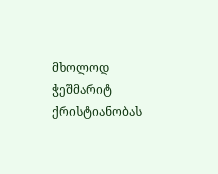მხოლოდ ჭეშმარიტ ქრისტიანობას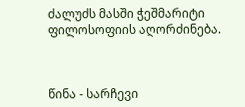ძალუძს მასში ჭეშმარიტი ფილოსოფიის აღორძინება.



წინა - სარჩევი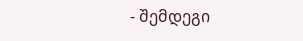- შემდეგი